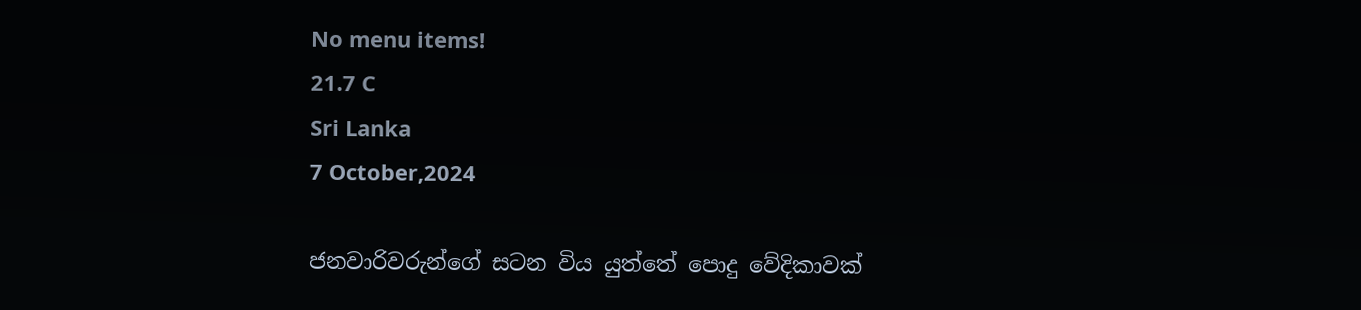No menu items!
21.7 C
Sri Lanka
7 October,2024

ජනවාරිවරුන්ගේ සටන විය යුත්තේ පොදු වේදිකාවක්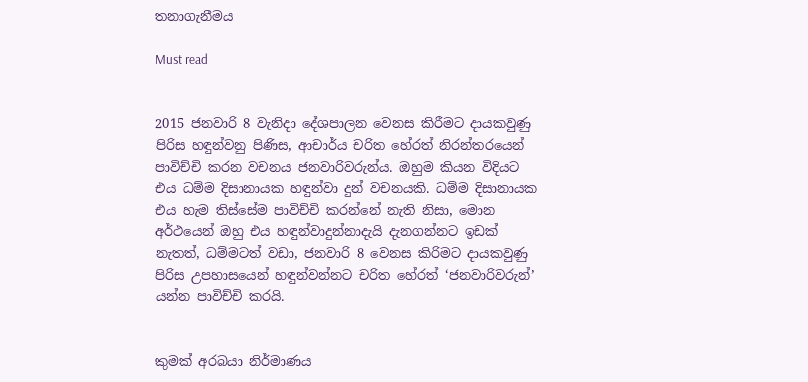තනාගැනීමය

Must read


2015 ජනවාරි 8 වැනිදා දේශපාලන වෙනස කිරීමට දායකවුණු පිරිස හඳුන්වනු පිණිස, ආචාර්ය චරිත හේරත් නිරන්තරයෙන් පාවිච්චි කරන වචනය ජනවාරිවරුන්ය. ඔහුම කියන විදියට එය ධම්ම දිසානායක හඳුන්වා දුන් වචනයකි. ධම්ම දිසානායක එය හැම තිස්සේම පාවිච්චි කරන්නේ නැති නිසා, මොන අර්ථයෙන් ඔහු එය හඳුන්වාදුන්නාදැයි දැනගන්නට ඉඩක් නැතත්, ධම්මටත් වඩා, ජනවාරි 8 වෙනස කිරිමට දායකවුණු පිරිස උපහාසයෙන් හඳුන්වන්නට චරිත හේරත් ‘ජනවාරිවරුන්’ යන්න පාවිච්චි කරයි.


කුමක් අරබයා නිර්මාණය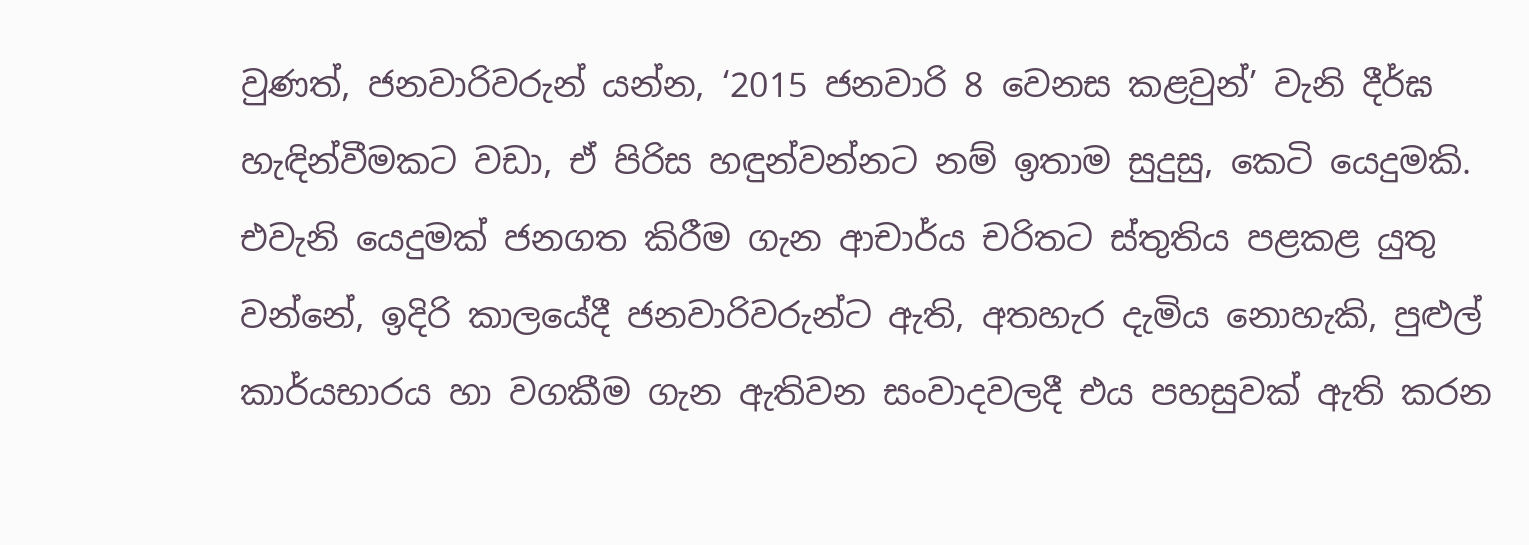වුණත්, ජනවාරිවරුන් යන්න, ‘2015 ජනවාරි 8 වෙනස කළවුන්’ වැනි දීර්ඝ හැඳින්වීමකට වඩා, ඒ පිරිස හඳුන්වන්නට නම් ඉතාම සුදුසු, කෙටි යෙදුමකි. එවැනි යෙදුමක් ජනගත කිරීම ගැන ආචාර්ය චරිතට ස්තුතිය පළකළ යුතු වන්නේ, ඉදිරි කාලයේදී ජනවාරිවරුන්ට ඇති, අතහැර දැමිය නොහැකි, පුළුල් කාර්යභාරය හා වගකීම ගැන ඇතිවන සංවාදවලදී එය පහසුවක් ඇති කරන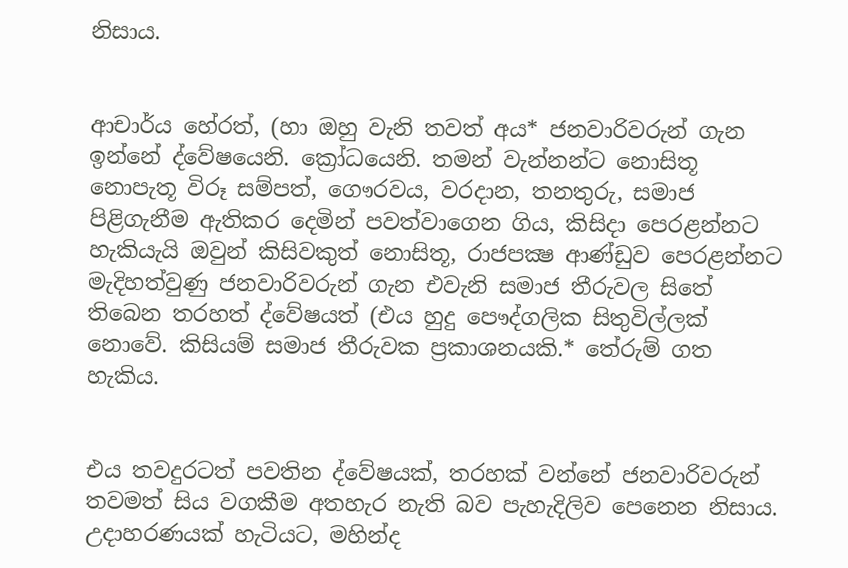නිසාය.


ආචාර්ය හේරත්, (හා ඔහු වැනි තවත් අය* ජනවාරිවරුන් ගැන ඉන්නේ ද්වේෂයෙනි. ක්‍රෝධයෙනි. තමන් වැන්නන්ට නොසිතූ නොපැතූ විරූ සම්පත්, ගෞරවය, වරදාන, තනතුරු, සමාජ පිළිගැනීම ඇතිකර දෙමින් පවත්වාගෙන ගිය, කිසිදා පෙරළන්නට හැකියැයි ඔවුන් කිසිවකුත් නොසිතූ, රාජපක්‍ෂ ආණ්ඩුව පෙරළන්නට මැදිහත්වුණු ජනවාරිවරුන් ගැන එවැනි සමාජ තීරුවල සිතේ තිබෙන තරහත් ද්වේෂයත් (එය හුදු පෞද්ගලික සිතුවිල්ලක් නොවේ. කිසියම් සමාජ තීරුවක ප්‍රකාශනයකි.* තේරුම් ගත හැකිය.


එය තවදුරටත් පවතින ද්වේෂයක්, තරහක් වන්නේ ජනවාරිවරුන් තවමත් සිය වගකීම අතහැර නැති බව පැහැදිලිව පෙනෙන නිසාය. උදාහරණයක් හැටියට, මහින්ද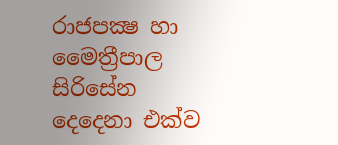රාජපක්‍ෂ හා මෛත්‍රීපාල සිරිසේන දෙදෙනා එක්ව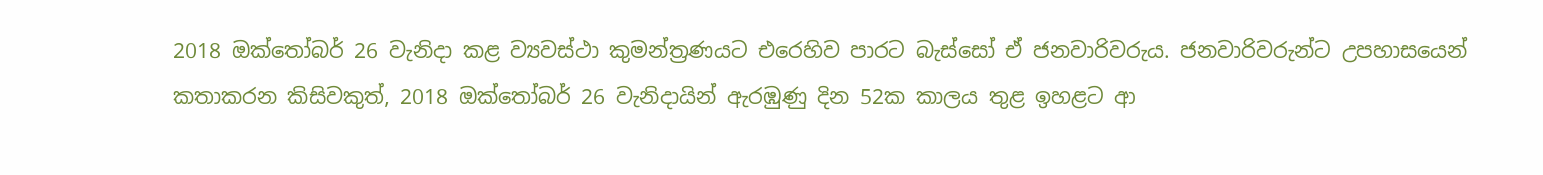2018 ඔක්තෝබර් 26 වැනිදා කළ ව්‍යවස්ථා කුමන්ත්‍රණයට එරෙහිව පාරට බැස්සෝ ඒ ජනවාරිවරුය. ජනවාරිවරුන්ට උපහාසයෙන් කතාකරන කිසිවකුත්, 2018 ඔක්තෝබර් 26 වැනිදායින් ඇරඹුණු දින 52ක කාලය තුළ ඉහළට ආ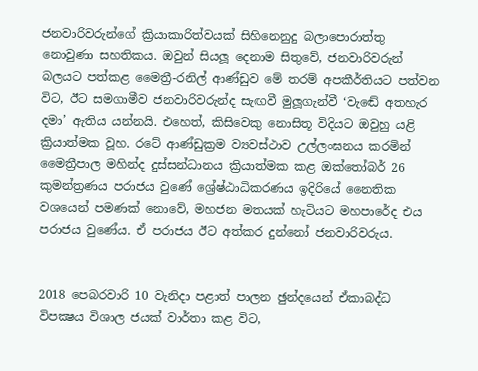ජනවාරිවරුන්ගේ ක්‍රියාකාරිත්වයක් සිහිනෙනුදු බලාපොරාත්තු නොවුණා සහතිකය. ඔවුන් සියලූ දෙනාම සිතුවේ, ජනවාරිවරුන් බලයට පත්කළ මෛත්‍රී-රනිල් ආණ්ඩුව මේ තරම් අපකීර්තියට පත්වන විට, ඊට සමගාමීව ජනවාරිවරුන්ද සැඟවී මුලූගැන්වී ‘වැඬේ අතහැර දමා’ ඇතිය යන්නයි. එහෙත්, කිසිවෙකු නොසිතූ විදියට ඔවුහු යළි ක්‍රියාත්මක වූහ. රටේ ආණ්ඩුක්‍රම ව්‍යවස්ථාව උල්ලංඝනය කරමින් මෛත්‍රීපාල මහින්ද දුස්සන්ධානය ක්‍රියාත්මක කළ ඔක්තෝබර් 26 කුමන්ත්‍රණය පරාජය වුණේ ශ්‍රේෂ්ඨාධිකරණය ඉදිරියේ නෛතික වශයෙන් පමණක් නොවේ, මහජන මතයක් හැටියට මහපාරේද එය පරාජය වුණේය. ඒ පරාජය ඊට අත්කර දුන්නෝ ජනවාරිවරුය.


2018 පෙබරවාරි 10 වැනිදා පළාත් පාලන ඡුන්දයෙන් ඒකාබද්ධ විපක්‍ෂය විශාල ජයක් වාර්තා කළ විට,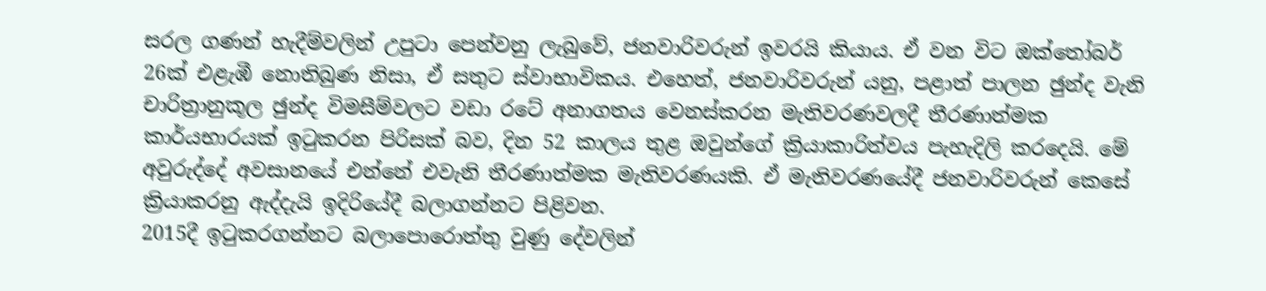සරල ගණන් හැදීම්වලින් උපුටා පෙන්වනු ලැබුවේ, ජනවාරිවරුන් ඉවරයි කියාය. ඒ වන විට ඔක්තෝබර් 26ක් එළැඹී නොතිබුණ නිසා, ඒ සතුට ස්වාභාවිකය. එහෙත්, ජනවාරිවරුන් යනු, පළාත් පාලන ඡුන්ද වැනි චාරිත්‍රානුකූල ඡුන්ද විමසීම්වලට වඩා රටේ අනාගතය වෙනස්කරන මැතිවරණවලදී තීරණාත්මක කාර්යභාරයක් ඉටුකරන පිරිසක් බව, දින 52 කාලය තුළ ඔවුන්ගේ ක්‍රියාකාරිත්වය පැහැදිලි කරදෙයි. මේ අවුරුද්දේ අවසානයේ එන්නේ එවැනි තීරණාත්මක මැතිවරණයකි. ඒ මැතිවරණයේදී ජනවාරිවරුන් කෙසේ ක්‍රියාකරනු ඇද්දැයි ඉදිරියේදී බලාගන්නට පිළිවන.
2015දී ඉටුකරගන්නට බලාපොරොත්තු වුණු දේවලින්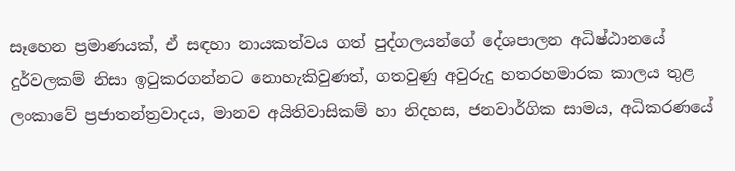සෑහෙන ප්‍රමාණයක්, ඒ සඳහා නායකත්වය ගත් පුද්ගලයන්ගේ දේශපාලන අධිෂ්ඨානයේ දුර්වලකම් නිසා ඉටුකරගන්නට නොහැකිවුණත්, ගතවුණු අවුරුදු හතරහමාරක කාලය තුළ ලංකාවේ ප්‍රජාතන්ත්‍රවාදය, මානව අයිතිවාසිකම් හා නිදහස, ජනවාර්ගික සාමය, අධිකරණයේ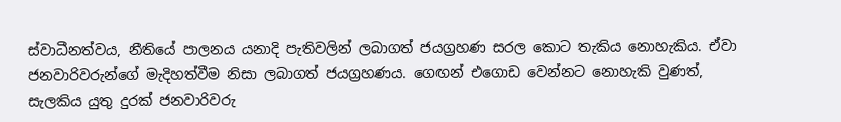ස්වාධීනත්වය, නීතියේ පාලනය යනාදි පැතිවලින් ලබාගත් ජයග්‍රහණ සරල කොට තැකිය නොහැකිය. ඒවා ජනවාරිවරුන්ගේ මැදිහත්වීම නිසා ලබාගත් ජයග්‍රහණය. ගෙඟන් එගොඩ වෙන්නට නොහැකි වුණත්, සැලකිය යුතු දුරක් ජනවාරිවරු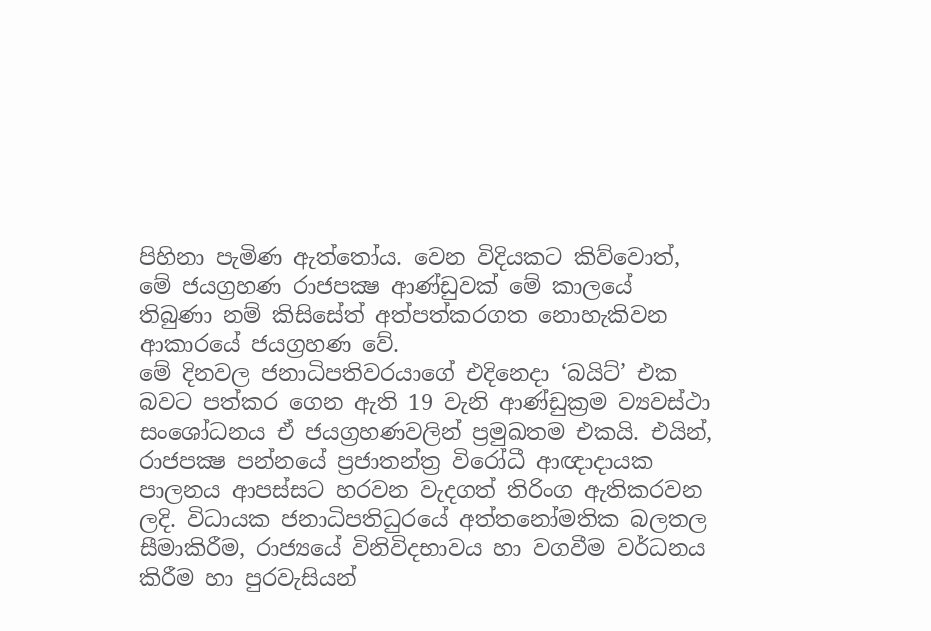පිහිනා පැමිණ ඇත්තෝය. වෙන විදියකට කිව්වොත්, මේ ජයග්‍රහණ රාජපක්‍ෂ ආණ්ඩුවක් මේ කාලයේ තිබුණා නම් කිසිසේත් අත්පත්කරගත නොහැකිවන ආකාරයේ ජයග්‍රහණ වේ.
මේ දිනවල ජනාධිපතිවරයාගේ එදිනෙදා ‘බයිට්’ එක බවට පත්කර ගෙන ඇති 19 වැනි ආණ්ඩුක්‍රම ව්‍යවස්ථා සංශෝධනය ඒ ජයග්‍රහණවලින් ප්‍රමුඛතම එකයි. එයින්, රාජපක්‍ෂ පන්නයේ ප්‍රජාතන්ත්‍ර විරෝධී ආඥාදායක පාලනය ආපස්සට හරවන වැදගත් තිරිංග ඇතිකරවන ලදි. විධායක ජනාධිපතිධුරයේ අත්තනෝමතික බලතල සීමාකිරීම, රාජ්‍යයේ විනිවිදභාවය හා වගවීම වර්ධනය කිරීම හා පුරවැසියන්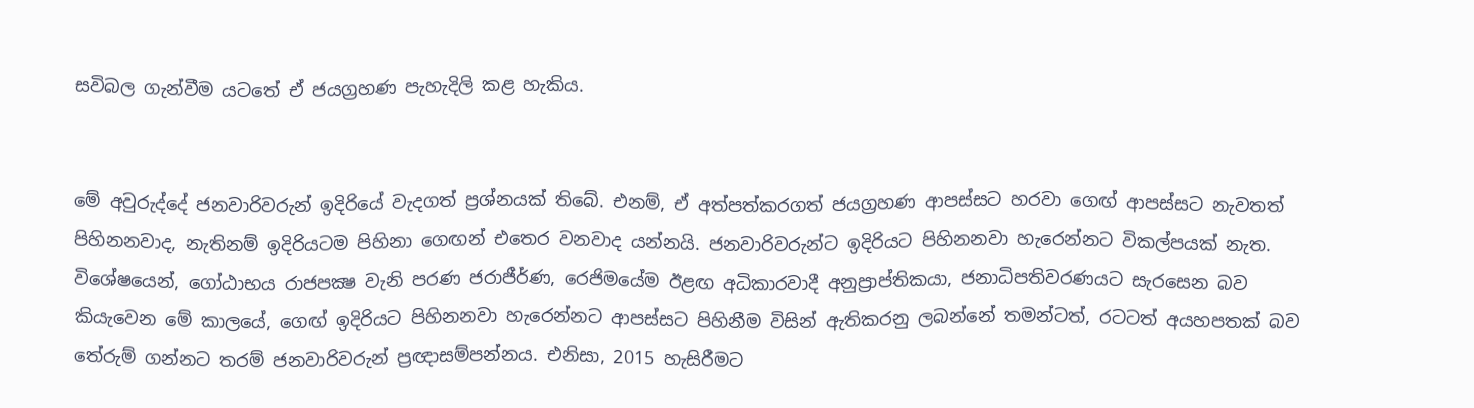සවිබල ගැන්වීම යටතේ ඒ ජයග්‍රහණ පැහැදිලි කළ හැකිය.


මේ අවුරුද්දේ ජනවාරිවරුන් ඉදිරියේ වැදගත් ප්‍රශ්නයක් තිබේ. එනම්, ඒ අත්පත්කරගත් ජයග්‍රහණ ආපස්සට හරවා ගෙඟ් ආපස්සට නැවතත් පිහිනනවාද, නැතිනම් ඉදිරියටම පිහිනා ගෙඟන් එතෙර වනවාද යන්නයි. ජනවාරිවරුන්ට ඉදිරියට පිහිනනවා හැරෙන්නට විකල්පයක් නැත. විශේෂයෙන්, ගෝඨාභය රාජපක්‍ෂ වැනි පරණ ජරාජීර්ණ, රෙජිමයේම ඊළඟ අධිකාරවාදී අනුප්‍රාප්තිකයා, ජනාධිපතිවරණයට සැරසෙන බව කියැවෙන මේ කාලයේ, ගෙඟ් ඉදිරියට පිහිනනවා හැරෙන්නට ආපස්සට පිහිනීම විසින් ඇතිකරනු ලබන්නේ තමන්ටත්, රටටත් අයහපතක් බව තේරුම් ගන්නට තරම් ජනවාරිවරුන් ප්‍රඥාසම්පන්නය. එනිසා, 2015 හැසිරීමට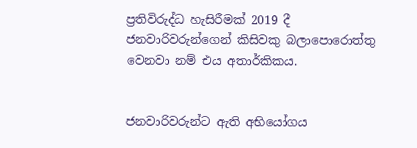ප්‍රතිවිරුද්ධ හැසිරීමක් 2019 දී ජනවාරිවරුන්ගෙන් කිසිවකු බලාපොරොත්තු වෙනවා නම් එය අතාර්කිකය.


ජනවාරිවරුන්ට ඇති අභියෝගය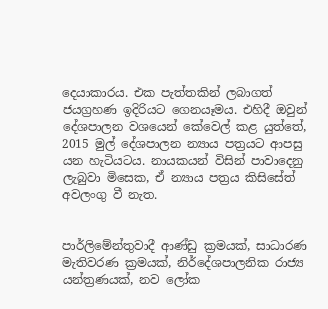දෙයාකාරය. එක පැත්තකින් ලබාගත් ජයග්‍රහණ ඉදිරියට ගෙනයෑමය. එහිදී ඔවුන් දේශපාලන වශයෙන් කේවෙල් කළ යුත්තේ, 2015 මුල් දේශපාලන න්‍යාය පත්‍රයට ආපසු යන හැටියටය. නායකයන් විසින් පාවාදෙනු ලැබුවා මිසෙක, ඒ න්‍යාය පත්‍රය කිසිසේත් අවලංගු වී නැත.


පාර්ලිමේන්තුවාදී ආණ්ඩු ක්‍රමයක්, සාධාරණ මැතිවරණ ක්‍රමයක්, නිර්දේශපාලනික රාජ්‍ය යන්ත්‍රණයක්, නව ලෝක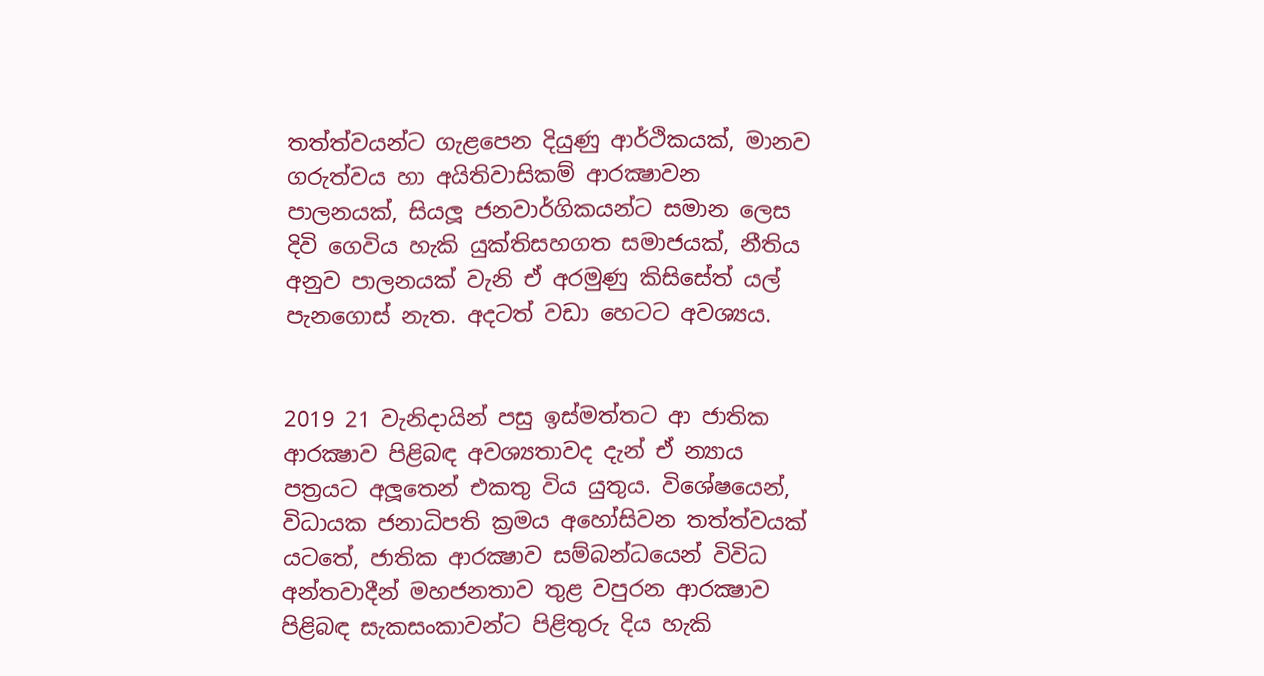තත්ත්වයන්ට ගැළපෙන දියුණු ආර්ථිකයක්, මානව ගරුත්වය හා අයිතිවාසිකම් ආරක්‍ෂාවන පාලනයක්, සියලූ ජනවාර්ගිකයන්ට සමාන ලෙස දිවි ගෙවිය හැකි යුක්තිසහගත සමාජයක්, නීතිය අනුව පාලනයක් වැනි ඒ අරමුණු කිසිසේත් යල් පැනගොස් නැත. අදටත් වඩා හෙටට අවශ්‍යය.


2019 21 වැනිදායින් පසු ඉස්මත්තට ආ ජාතික ආරක්‍ෂාව පිළිබඳ අවශ්‍යතාවද දැන් ඒ න්‍යාය පත්‍රයට අලූතෙන් එකතු විය යුතුය. විශේෂයෙන්, විධායක ජනාධිපති ක්‍රමය අහෝසිවන තත්ත්වයක් යටතේ, ජාතික ආරක්‍ෂාව සම්බන්ධයෙන් විවිධ අන්තවාදීන් මහජනතාව තුළ වපුරන ආරක්‍ෂාව පිළිබඳ සැකසංකාවන්ට පිළිතුරු දිය හැකි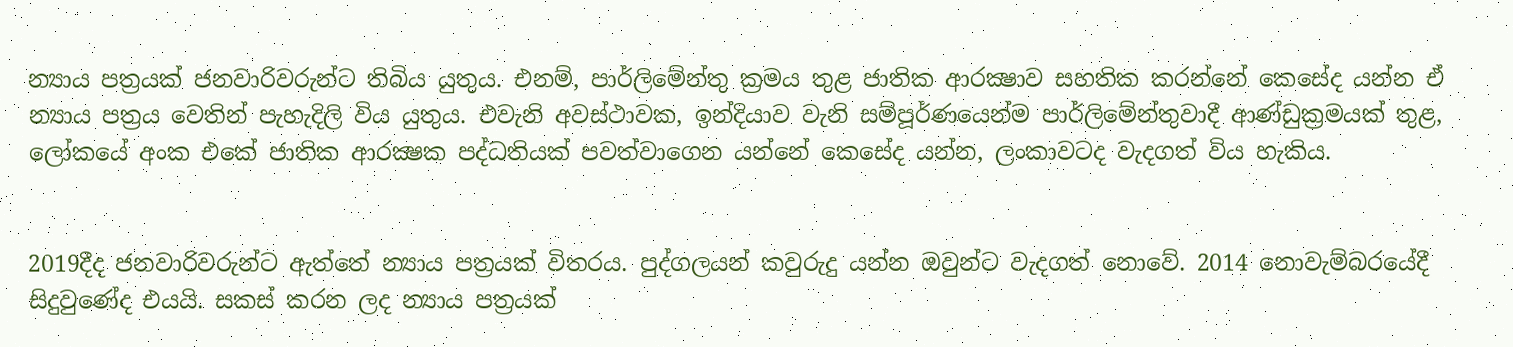න්‍යාය පත්‍රයක් ජනවාරිවරුන්ට තිබිය යුතුය. එනම්, පාර්ලිමේන්තු ක්‍රමය තුළ ජාතික ආරක්‍ෂාව සහතික කරන්නේ කෙසේද යන්න ඒ න්‍යාය පත්‍රය වෙතින් පැහැදිලි විය යුතුය. එවැනි අවස්ථාවක, ඉන්දියාව වැනි සම්පූර්ණයෙන්ම පාර්ලිමේන්තුවාදී ආණ්ඩුක්‍රමයක් තුළ, ලෝකයේ අංක එකේ ජාතික ආරක්‍ෂක පද්ධතියක් පවත්වාගෙන යන්නේ කෙසේද යන්න, ලංකාවටද වැදගත් විය හැකිය.


2019දීද ජනවාරිවරුන්ට ඇත්තේ න්‍යාය පත්‍රයක් විතරය. පුද්ගලයන් කවුරුදු යන්න ඔවුන්ට වැදගත් නොවේ. 2014 නොවැම්බරයේදී සිදුවුණේද එයයි. සකස් කරන ලද න්‍යාය පත්‍රයක්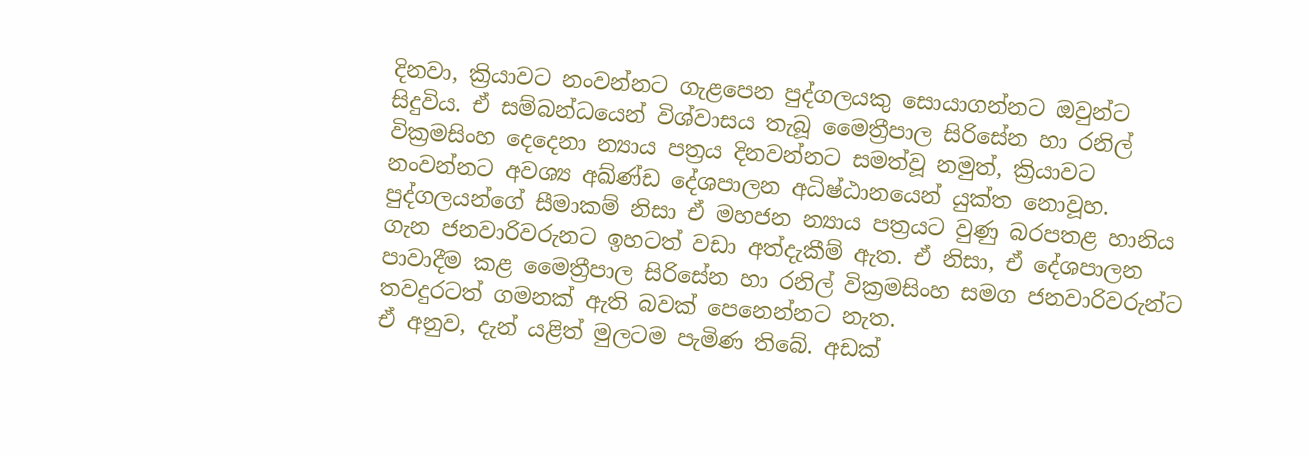දිනවා, ක්‍රියාවට නංවන්නට ගැළපෙන පුද්ගලයකු සොයාගන්නට ඔවුන්ට සිදුවිය. ඒ සම්බන්ධයෙන් විශ්වාසය තැබූ මෛත්‍රීපාල සිරිසේන හා රනිල් වික්‍රමසිංහ දෙදෙනා න්‍යාය පත්‍රය දිනවන්නට සමත්වූ නමුත්, ක්‍රියාවට නංවන්නට අවශ්‍ය අඛ්ණ්ඩ දේශපාලන අධිෂ්ඨානයෙන් යුක්ත නොවූහ. පුද්ගලයන්ගේ සීමාකම් නිසා ඒ මහජන න්‍යාය පත්‍රයට වුණු බරපතළ හානිය ගැන ජනවාරිවරුනට ඉහටත් වඩා අත්දැකීම් ඇත. ඒ නිසා, ඒ දේශපාලන පාවාදීම කළ මෛත්‍රීපාල සිරිසේන හා රනිල් වික්‍රමසිංහ සමග ජනවාරිවරුන්ට තවදුරටත් ගමනක් ඇති බවක් පෙනෙන්නට නැත.
ඒ අනුව, දැන් යළිත් මුලටම පැමිණ තිබේ. අඩක්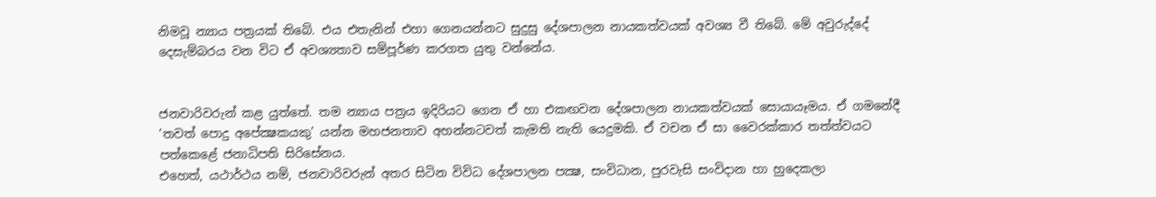නිමවූ න්‍යාය පත්‍රයක් තිබේ. එය එතැනින් එහා ගෙනයන්නට සුදුසු දේශපාලන නායකත්වයක් අවශ්‍ය වී තිබේ. මේ අවුරුද්දේ දෙසැම්බරය වන විට ඒ අවශ්‍යතාව සම්පූර්ණ කරගත යුතු වන්නේය.


ජනවාරිවරුන් කළ යුත්තේ. තම න්‍යාය පත්‍රය ඉදිරියට ගෙන ඒ හා එකඟවන දේශපාලන නායකත්වයක් සොයායෑමය. ඒ ගමනේදී ‘තවත් පොදු අපේක්‍ෂකයකු’ යන්න මහජනතාව අහන්නටවත් කැමති නැති යෙදුමකි. ඒ වචන ඒ සා වෛරක්කාර තත්ත්වයට පත්කෙළේ ජනාධිපති සිරිසේනය.
එහෙත්, යථාර්ථය නම්, ජනවාරිවරුන් අතර සිටින විවිධ දේශපාලන පක්‍ෂ, සංවිධාන, පුරවැසි සංවිදාන හා හුදෙකලා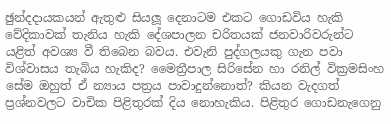ඡුන්දදායකයන් ඇතුළු සියලූ දෙනාටම එකට ගොඩවිය හැකි වේදිකාවක් තැනිය හැකි දේශපාලන චරිතයක් ජනවාරිවරුන්ට යළිත් අවශ්‍ය වී තිබෙන බවය. එවැනි පුද්ගලයකු ගැන පවා විශ්වාසය තැබිය හැකිද? මෛත්‍රීපාල සිරිසේන හා රනිල් වික්‍රමසිංහ සේම ඔහුත් ඒ න්‍යාය පත්‍රය පාවාදුන්නොත්? කියන වැදගත් ප්‍රශ්නවලට වාචික පිළිතුරක් දිය නොහැකිය. පිළිතුර ගොඩනැගෙනු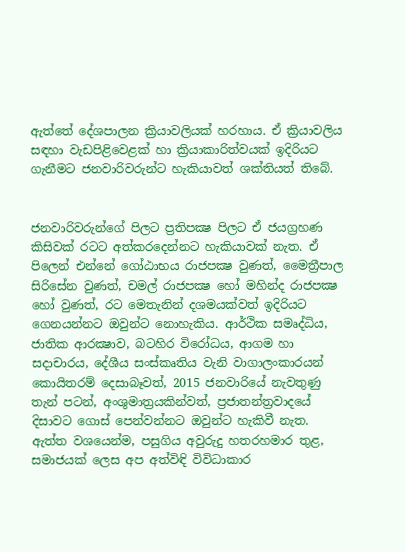ඇත්තේ දේශපාලන ක්‍රියාවලියක් හරහාය. ඒ ක්‍රියාවලිය සඳහා වැඩපිළිවෙළක් හා ක්‍රියාකාරිත්වයක් ඉදිරියට ගැනීමට ජනවාරිවරුන්ට හැකියාවත් ශක්තියත් තිබේ.


ජනවාරිවරුන්ගේ පිලට ප්‍රතිපක්‍ෂ පිලට ඒ ජයග්‍රහණ කිසිවක් රටට අත්කරදෙන්නට හැකියාවක් නැත. ඒ පිලෙන් එන්නේ ගෝඨාභය රාජපක්‍ෂ වුණත්, මෛත්‍රීපාල සිරිසේන වුණත්, චමල් රාජපක්‍ෂ හෝ මහින්ද රාජපක්‍ෂ හෝ වුණත්, රට මෙතැනින් දශමයක්වත් ඉදිරියට ගෙනයන්නට ඔවුන්ට නොහැකිය. ආර්ථික සමෘද්ධිය, ජාතික ආරක්‍ෂාව, බටහිර විරෝධය, ආගම හා සදාචාරය, දේශීය සංස්කෘතිය වැනි වාගාලංකාරයන් කොයිතරම් දෙසාබෑවත්, 2015 ජනවාරියේ නැවතුණු තැන් පටන්, අංශුමාත්‍රයකින්වත්, ප්‍රජාතන්ත්‍රවාදයේ දිසාවට ගොස් පෙන්වන්නට ඔවුන්ට හැකිවී නැත. ඇත්ත වශයෙන්ම, පසුගිය අවුරුදු හතරහමාර තුළ, සමාජයක් ලෙස අප අත්විඳි විවිධාකාර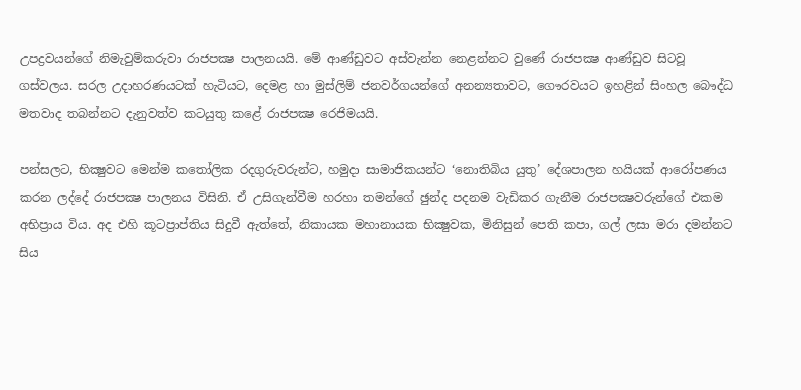උපද්‍රවයන්ගේ නිමැවුම්කරුවා රාජපක්‍ෂ පාලනයයි. මේ ආණ්ඩුවට අස්වැන්න නෙළන්නට වුණේ රාජපක්‍ෂ ආණ්ඩුව සිටවූ ගස්වලය. සරල උදාහරණයටක් හැටියට, දෙමළ හා මුස්ලිම් ජනවර්ගයන්ගේ අනන්‍යතාවට, ගෞරවයට ඉහළින් සිංහල බෞද්ධ මතවාද තබන්නට දැනුවත්ව කටයුතු කළේ රාජපක්‍ෂ රෙජිමයයි.

පන්සලට, භික්‍ෂුවට මෙන්ම කතෝලික රදගුරුවරුන්ට, හමුදා සාමාජිකයන්ට ‘නොතිබිය යුතු’ දේශපාලන හයියක් ආරෝපණය කරන ලද්දේ රාජපක්‍ෂ පාලනය විසිනි. ඒ උසිගැන්වීම හරහා තමන්ගේ ඡුන්ද පදනම වැඩිකර ගැනීම රාජපක්‍ෂවරුන්ගේ එකම අභිප්‍රාය විය. අද එහි කූටප්‍රාප්තිය සිදුවී ඇත්තේ, නිකායක මහානායක භික්‍ෂුවක, මිනිසුන් පෙති කපා, ගල් ලසා මරා දමන්නට සිය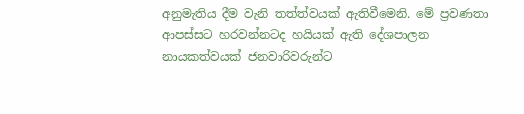අනුමැතිය දීම වැනි තත්ත්වයක් ඇතිවීමෙනි. මේ ප්‍රවණතා ආපස්සට හරවන්නටද හයියක් ඇති දේශපාලන නායකත්වයක් ජනවාරිවරුන්ට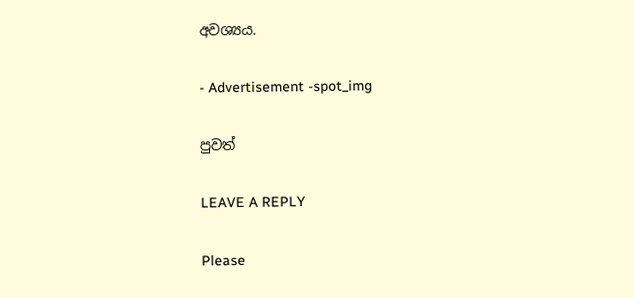අවශ්‍යය.

- Advertisement -spot_img

පුවත්

LEAVE A REPLY

Please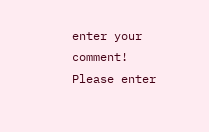enter your comment!
Please enter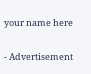your name here

- Advertisement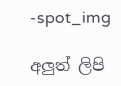-spot_img

අලුත් ලිපි